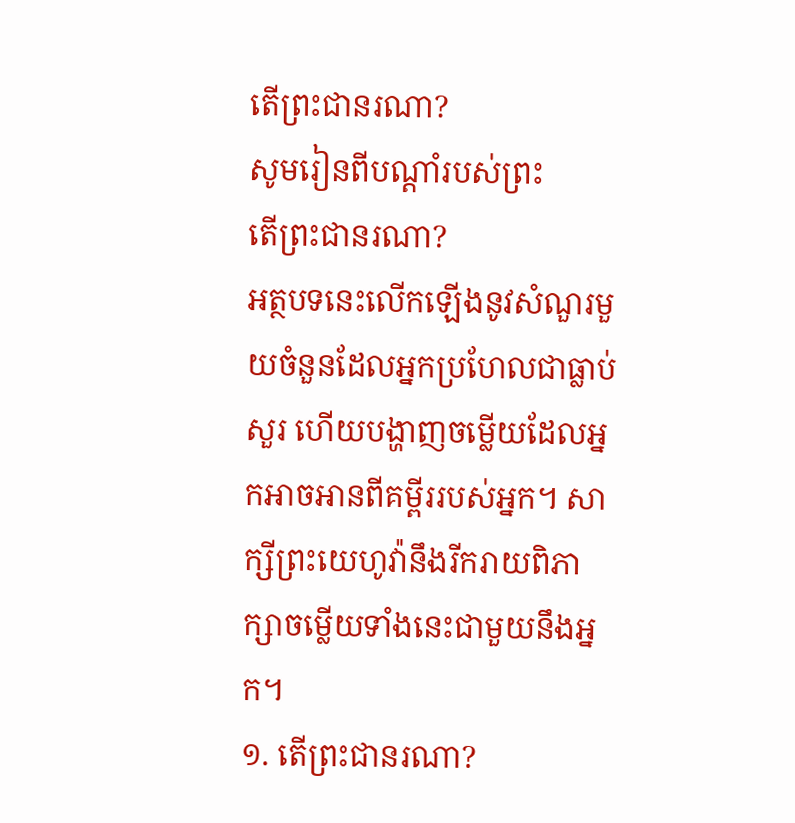តើព្រះជានរណា?
សូមរៀនពីបណ្ដាំរបស់ព្រះ
តើព្រះជានរណា?
អត្ថបទនេះលើកឡើងនូវសំណួរមួយចំនួនដែលអ្នកប្រហែលជាធ្លាប់សួរ ហើយបង្ហាញចម្លើយដែលអ្នកអាចអានពីគម្ពីររបស់អ្នក។ សាក្សីព្រះយេហូវ៉ានឹងរីករាយពិភាក្សាចម្លើយទាំងនេះជាមួយនឹងអ្នក។
១. តើព្រះជានរណា?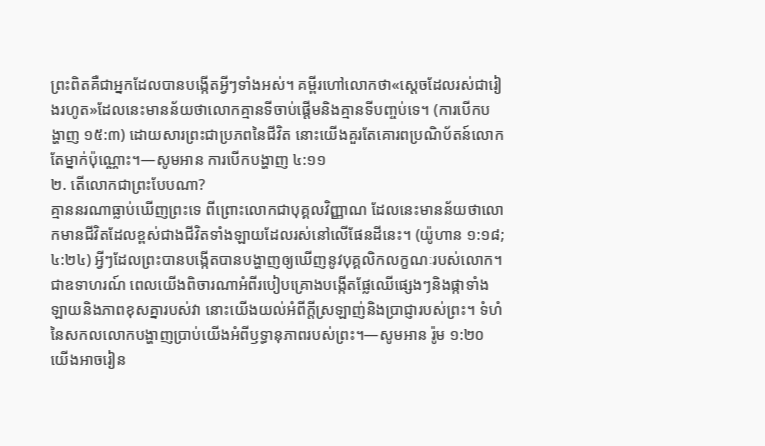ព្រះពិតគឺជាអ្នកដែលបានបង្កើតអ្វីៗទាំងអស់។ គម្ពីរហៅលោកថា«ស្តេចដែលរស់ជារៀងរហូត»ដែលនេះមានន័យថាលោកគ្មានទីចាប់ផ្ដើមនិងគ្មានទីបញ្ចប់ទេ។ (ការបើកបង្ហាញ ១៥:៣) ដោយសារព្រះជាប្រភពនៃជីវិត នោះយើងគួរតែគោរពប្រណិប័តន៍លោកតែម្នាក់ប៉ុណ្ណោះ។—សូមអាន ការបើកបង្ហាញ ៤:១១
២. តើលោកជាព្រះបែបណា?
គ្មាននរណាធ្លាប់ឃើញព្រះទេ ពីព្រោះលោកជាបុគ្គលវិញ្ញាណ ដែលនេះមានន័យថាលោកមានជីវិតដែលខ្ពស់ជាងជីវិតទាំងឡាយដែលរស់នៅលើផែនដីនេះ។ (យ៉ូហាន ១:១៨; ៤:២៤) អ្វីៗដែលព្រះបានបង្កើតបានបង្ហាញឲ្យឃើញនូវបុគ្គលិកលក្ខណៈរបស់លោក។ ជាឧទាហរណ៍ ពេលយើងពិចារណាអំពីរបៀបគ្រោងបង្កើតផ្លែឈើផ្សេងៗនិងផ្កាទាំងឡាយនិងភាពខុសគ្នារបស់វា នោះយើងយល់អំពីក្ដីស្រឡាញ់និងប្រាជ្ញារបស់ព្រះ។ ទំហំនៃសកលលោកបង្ហាញប្រាប់យើងអំពីឫទ្ធានុភាពរបស់ព្រះ។—សូមអាន រ៉ូម ១:២០
យើងអាចរៀន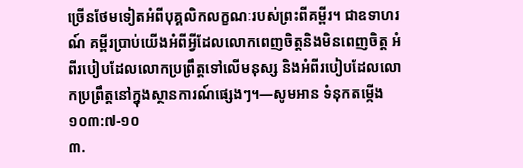ច្រើនថែមទៀតអំពីបុគ្គលិកលក្ខណៈរបស់ព្រះពីគម្ពីរ។ ជាឧទាហរណ៍ គម្ពីរប្រាប់យើងអំពីអ្វីដែលលោកពេញចិត្តនិងមិនពេញចិត្ត អំពីរបៀបដែលលោកប្រព្រឹត្តទៅលើមនុស្ស និងអំពីរបៀបដែលលោកប្រព្រឹត្តនៅក្នុងស្ថានការណ៍ផ្សេងៗ។—សូមអាន ទំនុកតម្កើង ១០៣:៧-១០
៣.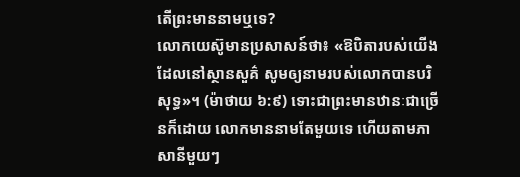តើព្រះមាននាមឬទេ?
លោកយេស៊ូមានប្រសាសន៍ថា៖ «ឱបិតារបស់យើងដែលនៅស្ថានសួគ៌ សូមឲ្យនាមរបស់លោកបានបរិសុទ្ធ»។ (ម៉ាថាយ ៦:៩) ទោះជាព្រះមានឋានៈជាច្រើនក៏ដោយ លោកមាននាមតែមួយទេ ហើយតាមភាសានីមួយៗ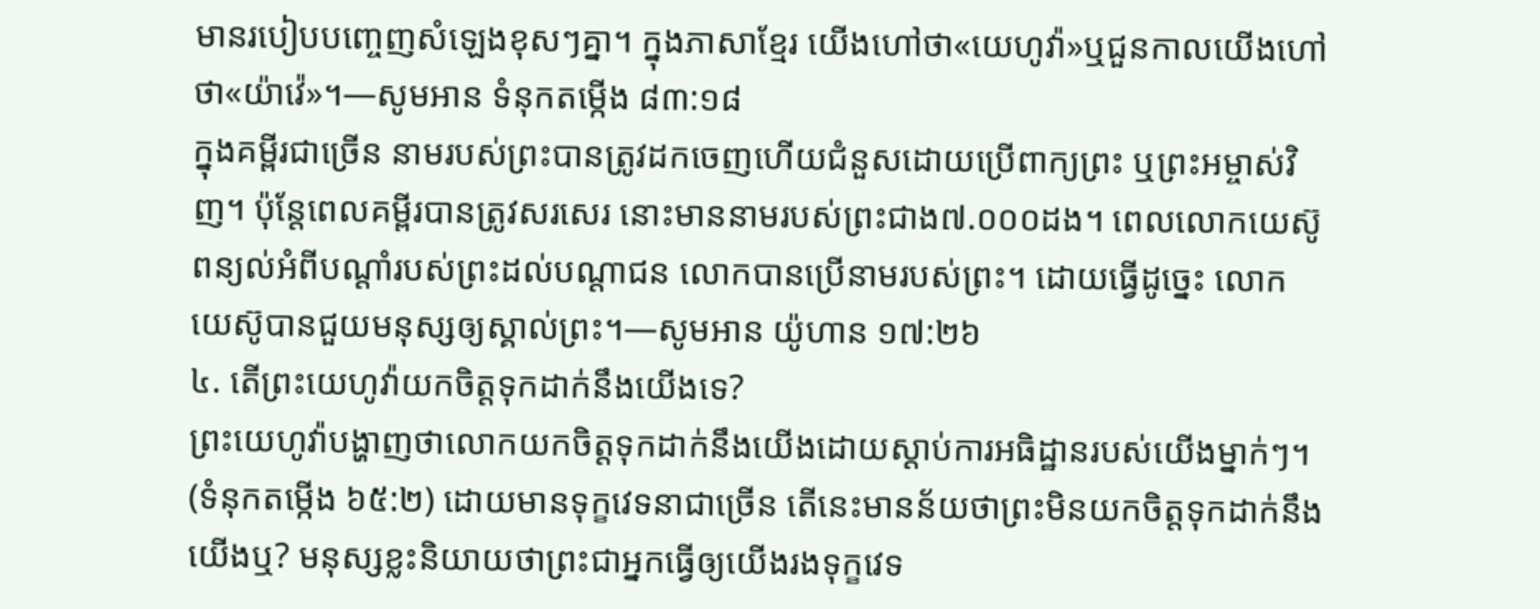មានរបៀបបញ្ចេញសំឡេងខុសៗគ្នា។ ក្នុងភាសាខ្មែរ យើងហៅថា«យេហូវ៉ា»ឬជួនកាលយើងហៅថា«យ៉ាវ៉េ»។—សូមអាន ទំនុកតម្កើង ៨៣:១៨
ក្នុងគម្ពីរជាច្រើន នាមរបស់ព្រះបានត្រូវដកចេញហើយជំនួសដោយប្រើពាក្យព្រះ ឬព្រះអម្ចាស់វិញ។ ប៉ុន្តែពេលគម្ពីរបានត្រូវសរសេរ នោះមាននាមរបស់ព្រះជាង៧.០០០ដង។ ពេលលោកយេស៊ូពន្យល់អំពីបណ្ដាំរបស់ព្រះដល់បណ្ដាជន លោកបានប្រើនាមរបស់ព្រះ។ ដោយធ្វើដូច្នេះ លោកយេស៊ូបានជួយមនុស្សឲ្យស្គាល់ព្រះ។—សូមអាន យ៉ូហាន ១៧:២៦
៤. តើព្រះយេហូវ៉ាយកចិត្តទុកដាក់នឹងយើងទេ?
ព្រះយេហូវ៉ាបង្ហាញថាលោកយកចិត្តទុកដាក់នឹងយើងដោយស្ដាប់ការអធិដ្ឋានរបស់យើងម្នាក់ៗ។ (ទំនុកតម្កើង ៦៥:២) ដោយមានទុក្ខវេទនាជាច្រើន តើនេះមានន័យថាព្រះមិនយកចិត្តទុកដាក់នឹងយើងឬ? មនុស្សខ្លះនិយាយថាព្រះជាអ្នកធ្វើឲ្យយើងរងទុក្ខវេទ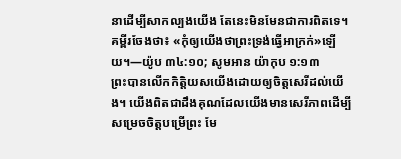នាដើម្បីសាកល្បងយើង តែនេះមិនមែនជាការពិតទេ។ គម្ពីរចែងថា៖ «កុំឲ្យយើងថាព្រះទ្រង់ធ្វើអាក្រក់»ឡើយ។—យ៉ូប ៣៤:១០; សូមអាន យ៉ាកុប ១:១៣
ព្រះបានលើកកិត្ដិយសយើងដោយឲ្យចិត្តសេរីដល់យើង។ យើងពិតជាដឹងគុណដែលយើងមានសេរីភាពដើម្បីសម្រេចចិត្តបម្រើព្រះ មែ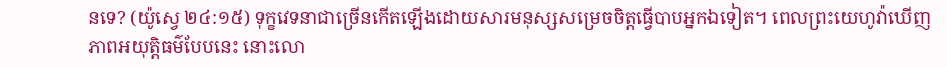នទេ? (យ៉ូស្វេ ២៤:១៥) ទុក្ខវេទនាជាច្រើនកើតឡើងដោយសារមនុស្សសម្រេចចិត្តធ្វើបាបអ្នកឯទៀត។ ពេលព្រះយេហូវ៉ាឃើញភាពអយុត្ដិធម៌បែបនេះ នោះលោ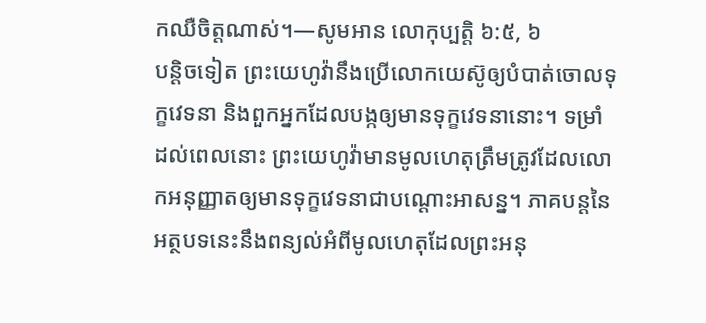កឈឺចិត្តណាស់។—សូមអាន លោកុប្បត្តិ ៦:៥, ៦
បន្ដិចទៀត ព្រះយេហូវ៉ានឹងប្រើលោកយេស៊ូឲ្យបំបាត់ចោលទុក្ខវេទនា និងពួកអ្នកដែលបង្កឲ្យមានទុក្ខវេទនានោះ។ ទម្រាំដល់ពេលនោះ ព្រះយេហូវ៉ាមានមូលហេតុត្រឹមត្រូវដែលលោកអនុញ្ញាតឲ្យមានទុក្ខវេទនាជាបណ្ដោះអាសន្ន។ ភាគបន្តនៃអត្ថបទនេះនឹងពន្យល់អំពីមូលហេតុដែលព្រះអនុ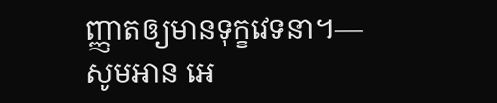ញ្ញាតឲ្យមានទុក្ខវេទនា។—សូមអាន អេ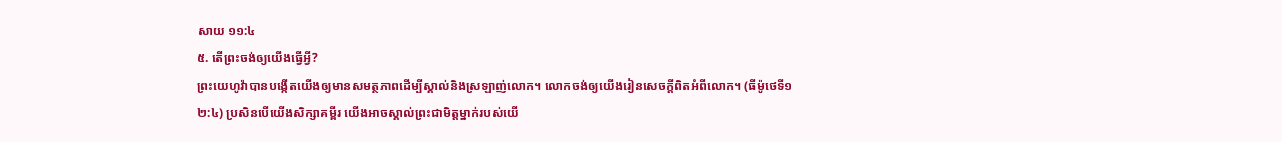សាយ ១១:៤
៥. តើព្រះចង់ឲ្យយើងធ្វើអ្វី?
ព្រះយេហូវ៉ាបានបង្កើតយើងឲ្យមានសមត្ថភាពដើម្បីស្គាល់និងស្រឡាញ់លោក។ លោកចង់ឲ្យយើងរៀនសេចក្ដីពិតអំពីលោក។ (ធីម៉ូថេទី១ ២:៤) ប្រសិនបើយើងសិក្សាគម្ពីរ យើងអាចស្គាល់ព្រះជាមិត្តម្នាក់របស់យើ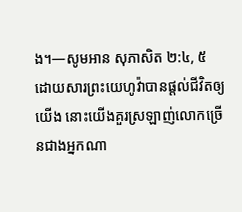ង។—សូមអាន សុភាសិត ២:៤, ៥
ដោយសារព្រះយេហូវ៉ាបានផ្ដល់ជីវិតឲ្យយើង នោះយើងគួរស្រឡាញ់លោកច្រើនជាងអ្នកណា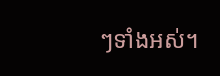ៗទាំងអស់។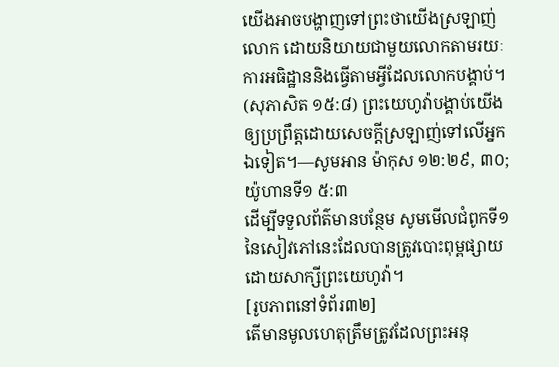យើងអាចបង្ហាញទៅព្រះថាយើងស្រឡាញ់លោក ដោយនិយាយជាមួយលោកតាមរយៈការអធិដ្ឋាននិងធ្វើតាមអ្វីដែលលោកបង្គាប់។ (សុភាសិត ១៥:៨) ព្រះយេហូវ៉ាបង្គាប់យើងឲ្យប្រព្រឹត្តដោយសេចក្ដីស្រឡាញ់ទៅលើអ្នកឯទៀត។—សូមអាន ម៉ាកុស ១២:២៩, ៣០; យ៉ូហានទី១ ៥:៣
ដើម្បីទទួលព័ត៌មានបន្ថែម សូមមើលជំពូកទី១នៃសៀវភៅនេះដែលបានត្រូវបោះពុម្ពផ្សាយដោយសាក្សីព្រះយេហូវ៉ា។
[រូបភាពនៅទំព័រ៣២]
តើមានមូលហេតុត្រឹមត្រូវដែលព្រះអនុ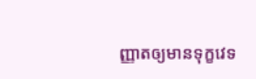ញ្ញាតឲ្យមានទុក្ខវេទ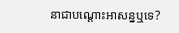នាជាបណ្ដោះអាសន្នឬទេ?